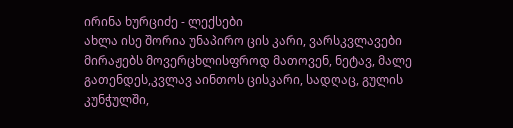ირინა ხურციძე - ლექსები
ახლა ისე შორია უნაპირო ცის კარი, ვარსკვლავები მირაჟებს მოვერცხლისფროდ მათოვენ, ნეტავ, მალე გათენდეს,კვლავ აინთოს ცისკარი, სადღაც, გულის კუნჭულში,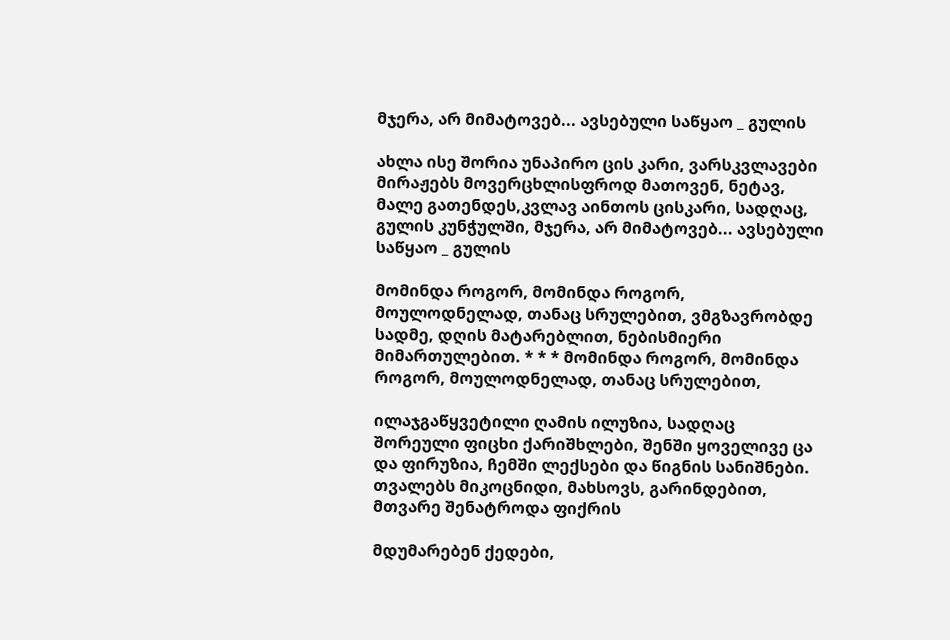მჯერა, არ მიმატოვებ... ავსებული საწყაო _ გულის

ახლა ისე შორია უნაპირო ცის კარი, ვარსკვლავები მირაჟებს მოვერცხლისფროდ მათოვენ, ნეტავ, მალე გათენდეს,კვლავ აინთოს ცისკარი, სადღაც, გულის კუნჭულში, მჯერა, არ მიმატოვებ... ავსებული საწყაო _ გულის

მომინდა როგორ, მომინდა როგორ, მოულოდნელად, თანაც სრულებით, ვმგზავრობდე სადმე, დღის მატარებლით, ნებისმიერი მიმართულებით. * * * მომინდა როგორ, მომინდა როგორ, მოულოდნელად, თანაც სრულებით,

ილაჯგაწყვეტილი ღამის ილუზია, სადღაც შორეული ფიცხი ქარიშხლები, შენში ყოველივე ცა და ფირუზია, ჩემში ლექსები და წიგნის სანიშნები. თვალებს მიკოცნიდი, მახსოვს, გარინდებით, მთვარე შენატროდა ფიქრის

მდუმარებენ ქედები,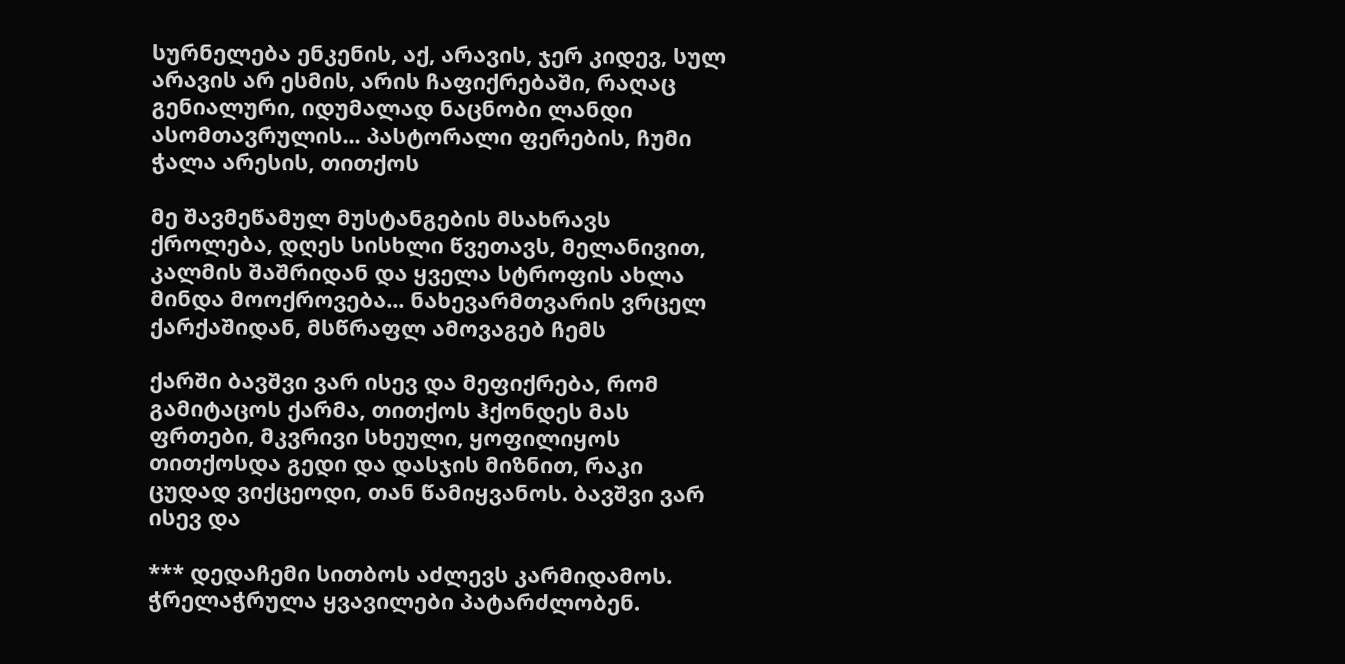სურნელება ენკენის, აქ, არავის, ჯერ კიდევ, სულ არავის არ ესმის, არის ჩაფიქრებაში, რაღაც გენიალური, იდუმალად ნაცნობი ლანდი ასომთავრულის... პასტორალი ფერების, ჩუმი ჭალა არესის, თითქოს

მე შავმეწამულ მუსტანგების მსახრავს ქროლება, დღეს სისხლი წვეთავს, მელანივით, კალმის შაშრიდან და ყველა სტროფის ახლა მინდა მოოქროვება... ნახევარმთვარის ვრცელ ქარქაშიდან, მსწრაფლ ამოვაგებ ჩემს

ქარში ბავშვი ვარ ისევ და მეფიქრება, რომ გამიტაცოს ქარმა, თითქოს ჰქონდეს მას ფრთები, მკვრივი სხეული, ყოფილიყოს თითქოსდა გედი და დასჯის მიზნით, რაკი ცუდად ვიქცეოდი, თან წამიყვანოს. ბავშვი ვარ ისევ და

*** დედაჩემი სითბოს აძლევს კარმიდამოს. ჭრელაჭრულა ყვავილები პატარძლობენ.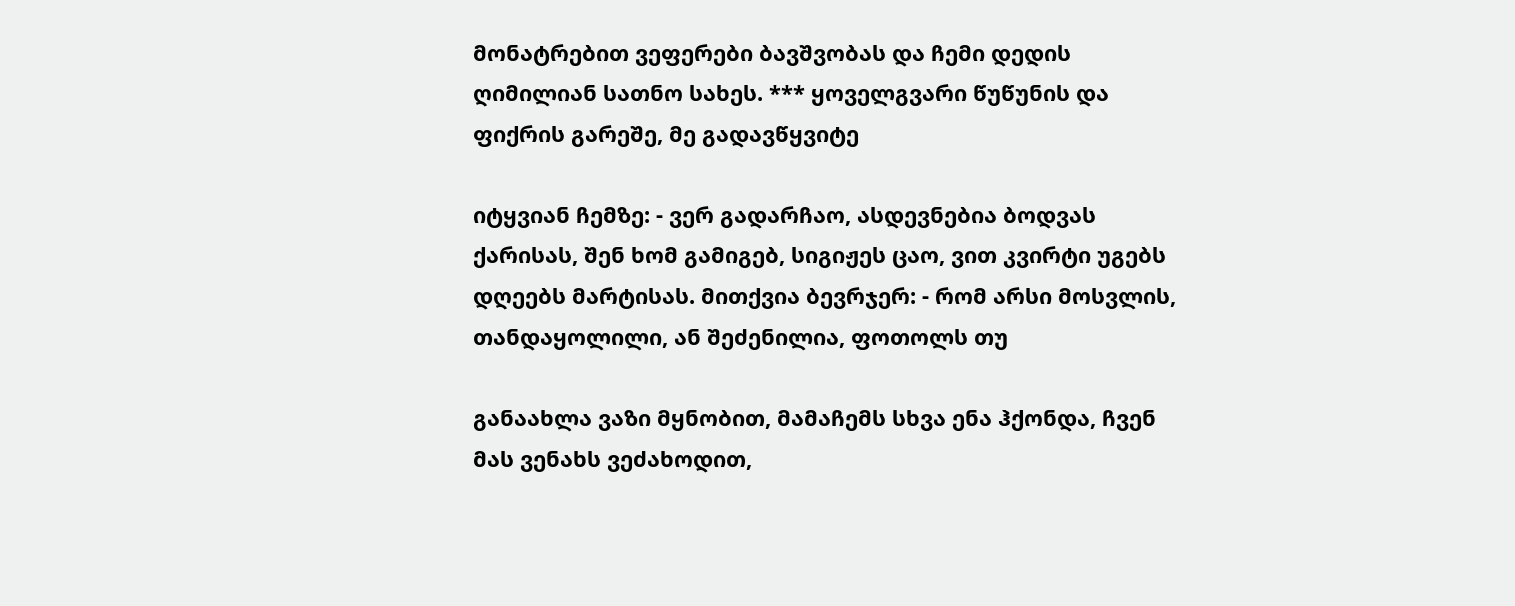მონატრებით ვეფერები ბავშვობას და ჩემი დედის ღიმილიან სათნო სახეს. *** ყოველგვარი წუწუნის და ფიქრის გარეშე, მე გადავწყვიტე

იტყვიან ჩემზე: - ვერ გადარჩაო, ასდევნებია ბოდვას ქარისას, შენ ხომ გამიგებ, სიგიჟეს ცაო, ვით კვირტი უგებს დღეებს მარტისას. მითქვია ბევრჯერ: - რომ არსი მოსვლის, თანდაყოლილი, ან შეძენილია, ფოთოლს თუ

განაახლა ვაზი მყნობით, მამაჩემს სხვა ენა ჰქონდა, ჩვენ მას ვენახს ვეძახოდით,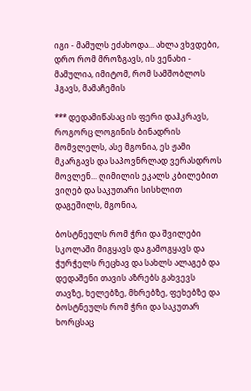იგი - მამულს ეძახოდა... ახლა ვხვდები, დრო რომ მროზგავს, ის ვენახი - მამულია, იმიტომ, რომ სამშობლოს ჰგავს, მამაჩემის

*** დედამიწასაც ის ფერი დაჰკრავს, როგორც ლოგინის ბინადრის მომვლელს, ასე მგონია, ეს ჟამი მკარგავს და საპოვნრლად ვერასდროს მოვლენ... ღიმილის ეკალს კბილებით ვიღებ და საკუთარი სისხლით დაგეშილს, მგონია,

ბოსტნეულს რომ ჭრი და შვილები სკოლაში მიგყავს და გამოგყავს და ჭურჭელს რეცხავ და სახლს ალაგებ და დედაშენი თავის აზრებს გახვევს თავზე, ხელებზე, მხრებზე, ფეხებზე და ბოსტნეულს რომ ჭრი და საკუთარ ხორცსაც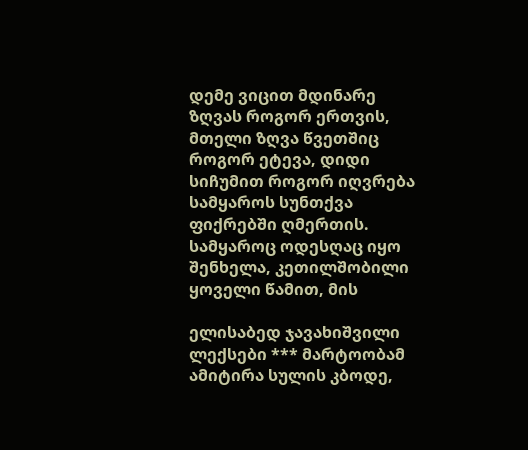დემე ვიცით მდინარე ზღვას როგორ ერთვის, მთელი ზღვა წვეთშიც როგორ ეტევა, დიდი სიჩუმით როგორ იღვრება სამყაროს სუნთქვა ფიქრებში ღმერთის. სამყაროც ოდესღაც იყო შენხელა, კეთილშობილი ყოველი წამით, მის

ელისაბედ ჯავახიშვილი ლექსები *** მარტოობამ ამიტირა სულის კბოდე,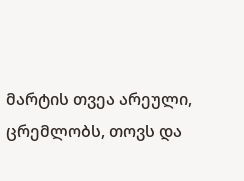მარტის თვეა არეული, ცრემლობს, თოვს და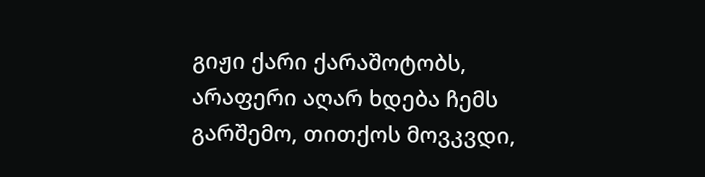გიჟი ქარი ქარაშოტობს, არაფერი აღარ ხდება ჩემს გარშემო, თითქოს მოვკვდი,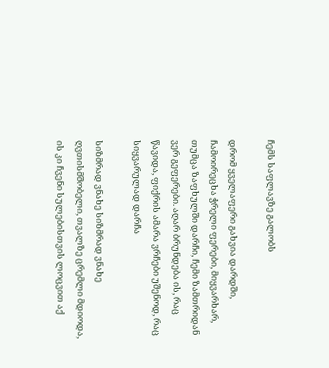ჩემს საფლავზე გალობს

დრომ ყველაფერი გახვია დარდში, ჩამოირეცხა ჭრელი ფერები, მიყვარხარ, თუმცა ზაფხულში დარჩი, ჩემი ზამთრიდან ვერ გეფერები. აღარ ბრუნდება ის, რაც წავიდა, ფიქრის ამარა ვრჩები უშენოდ, რაც სიყვარულად დარჩა

სიზმრად ვნახე სიზმრად ვნახე ღვთისმშობელი, თვალზე ცრემლი მდიოდა, ის კი ჩვენი სულებისთვის ლოცვით აქ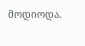მოდიოდა.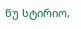ნუ სტირიო,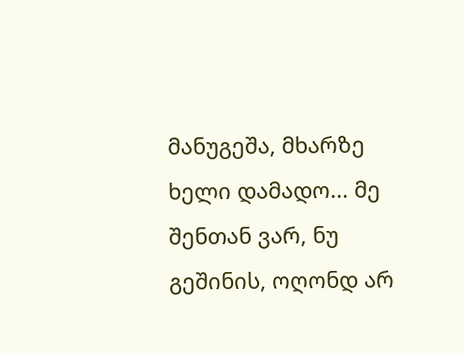მანუგეშა, მხარზე ხელი დამადო... მე შენთან ვარ, ნუ გეშინის, ოღონდ არ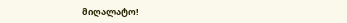მიღალატო!